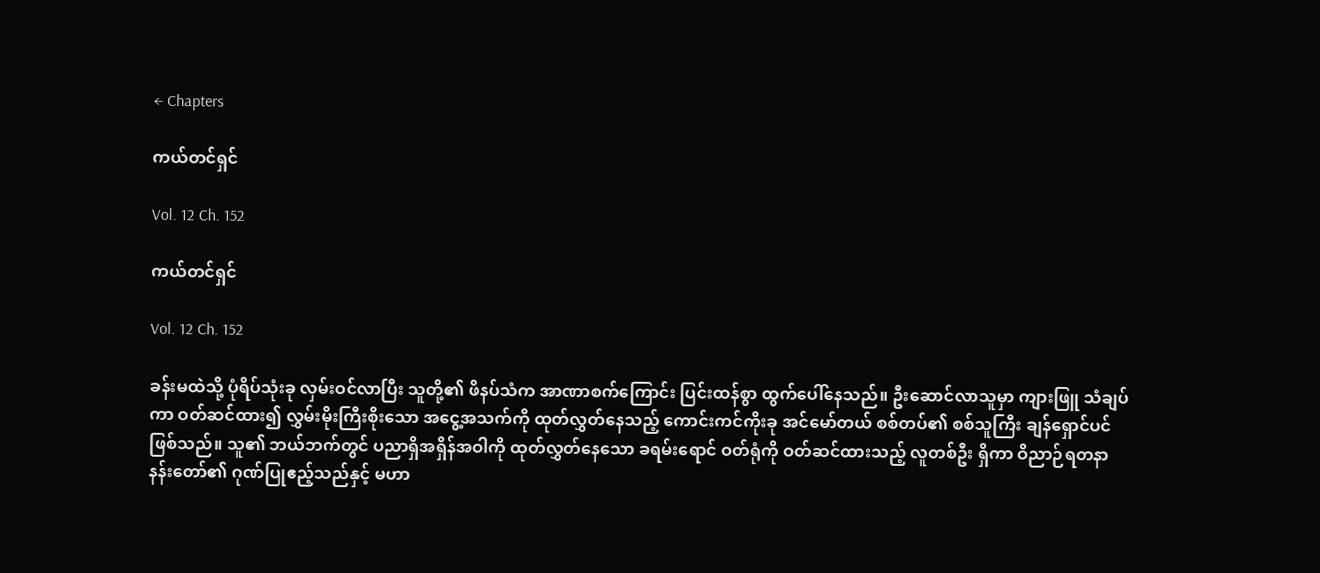← Chapters

ကယ်တင်ရှင်

Vol. 12 Ch. 152

ကယ်တင်ရှင်

Vol. 12 Ch. 152

ခန်းမထဲသို့ ပုံရိပ်သုံးခု လှမ်းဝင်လာပြီး သူတို့၏ ဖိနပ်သံက အာဏာစက်ကြောင်း ပြင်းထန်စွာ ထွက်ပေါ်နေသည်။ ဦးဆောင်လာသူမှာ ကျားဖြူ သံချပ်ကာ ဝတ်ဆင်ထား၍ လွှမ်းမိုးကြီးစိုးသော အငွေ့အသက်ကို ထုတ်လွှတ်နေသည့် ကောင်းကင်ကိုးခု အင်မော်တယ် စစ်တပ်၏ စစ်သူကြီး ချန်ရှောင်ပင် ဖြစ်သည်။ သူ၏ ဘယ်ဘက်တွင် ပညာရှိအရှိန်အဝါကို ထုတ်လွှတ်နေသော ခရမ်းရောင် ဝတ်ရုံကို ဝတ်ဆင်ထားသည့် လူတစ်ဦး ရှိကာ ဝိညာဉ်ရတနာ နန်းတော်၏ ဂုဏ်ပြုဧည့်သည်နှင့် မဟာ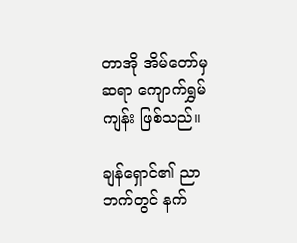တာအို အိမ်တော်မှ ဆရာ ကျောက်ရွှမ်ကျန်း ဖြစ်သည်။

ချန်ရှောင်၏ ညာဘက်တွင် နက်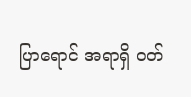ပြာရောင် အရာရှိ ဝတ်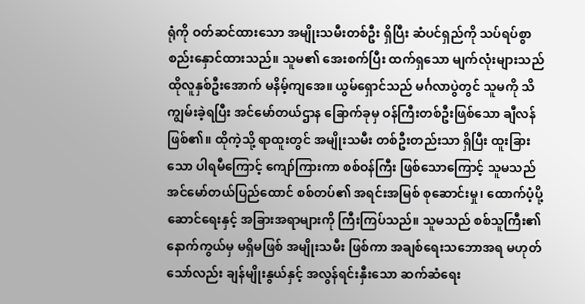ရုံကို ဝတ်ဆင်ထားသော အမျိုးသမီးတစ်ဦး ရှိပြီး ဆံပင်ရှည်ကို သပ်ရပ်စွာ စည်းနှောင်ထားသည်။ သူမ၏ အေးစက်ပြီး ထက်ရှသော မျက်လုံးများသည် ထိုလူနှစ်ဦးအောက် မနိမ့်ကျအေ။ ယွမ်ရှောင်သည် မင်္ဂလာပွဲတွင် သူမကို သိကျွမ်းခဲ့ရပြီး အင်မော်တယ်ဌာန ခြောက်ခုမှ ဝန်ကြီးတစ်ဦးဖြစ်သော ချီလန် ဖြစ်၏။ ထိုကဲ့သို့ ရာထူးတွင် အမျိုးသမီး တစ်ဦးတည်းသာ ရှိပြီး ထူးခြားသော ပါရမီကြောင့် ကျော်ကြားကာ စစ်ဝန်ကြီး ဖြစ်သောကြောင့် သူမသည် အင်မော်တယ်ပြည်ထောင် စစ်တပ်၏ အရင်းအမြစ် စုဆောင်းမှု၊ ထောက်ပံ့ပို့ဆောင်ရေးနှင့် အခြားအရာများကို ကြီးကြပ်သည်။ သူမသည် စစ်သူကြီး၏ နောက်ကွယ်မှ မရှိမဖြစ် အမျိုးသမီး ဖြစ်ကာ အချစ်ရေးသဘောအရ မဟုတ်သော်လည်း ချန်မျိုးနွယ်နှင့် အလွန်ရင်းနှီးသော ဆက်ဆံရေး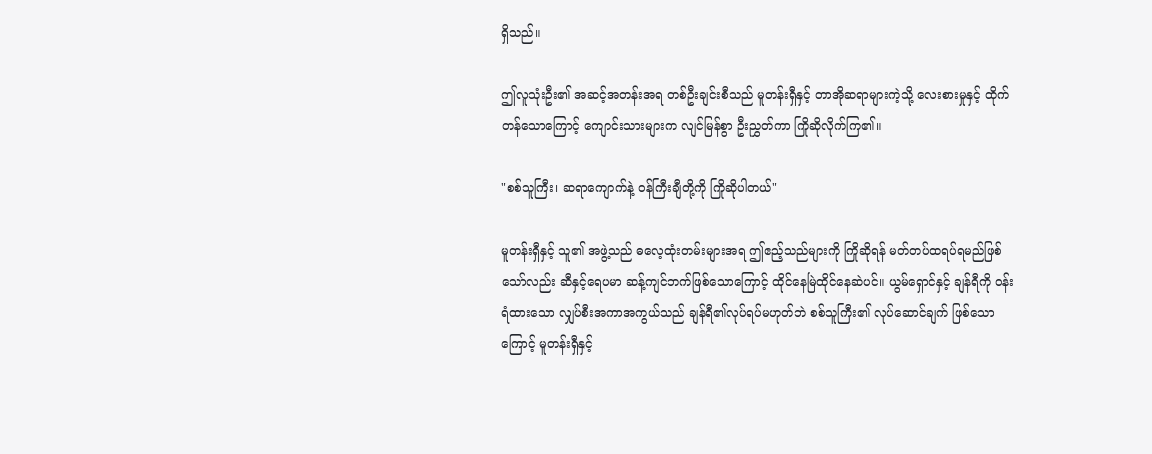ရှိသည်။

ဤလူသုံးဦး၏ အဆင့်အတန်းအရ တစ်ဦးချင်းစီသည် မူတန်းရှီနှင့် တာအိုဆရာများကဲ့သို့ လေးစားမှုနှင့် ထိုက်တန်သောကြောင့် ကျောင်းသားများက လျင်မြန်စွာ ဦးညွှတ်ကာ ကြိုဆိုလိုက်ကြ၏။

"စစ်သူကြီး၊ ဆရာကျောက်နဲ့ ဝန်ကြီးချီတို့ကို ကြိုဆိုပါတယ်"

မူတန်းရှီနှင့် သူ၏ အဖွဲ့သည် ဓလေ့ထုံးတမ်းများအရ ဤဧည့်သည်များကို ကြိုဆိုရန် မတ်တပ်ထရပ်ရမည်ဖြစ်သော်လည်း ဆီနှင့်ရေပမာ ဆန့်ကျင်ဘက်ဖြစ်သောကြောင့် ထိုင်နေမြဲထိုင်နေဆဲပင်။ ယွမ်ရှောင်နှင့် ချန်ရီကို ဝန်းရံထားသော လျှပ်စီးအကာအကွယ်သည် ချန်ရီ၏လုပ်ရပ်မဟုတ်ဘဲ စစ်သူကြီး၏ လုပ်ဆောင်ချက် ဖြစ်သောကြောင့် မူတန်းရှီနှင့်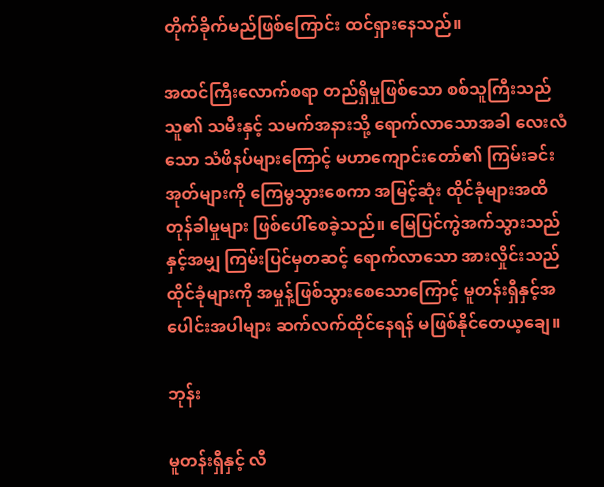တိုက်ခိုက်မည်ဖြစ်ကြောင်း ထင်ရှားနေသည်။

အထင်ကြီးလောက်စရာ တည်ရှိမှုဖြစ်သော စစ်သူကြီးသည် သူ၏ သမီးနှင့် သမက်အနားသို့ ရောက်လာသောအခါ လေးလံသော သံဖိနပ်များကြောင့် မဟာကျောင်းတော်၏ ကြမ်းခင်းအုတ်များကို ကြေမွသွားစေကာ အမြင့်ဆုံး ထိုင်ခုံများအထိ တုန်ခါမှုများ ဖြစ်ပေါ်စေခဲ့သည်။ မြေပြင်ကွဲအက်သွားသည်နှင့်အမျှ ကြမ်းပြင်မှတဆင့် ရောက်လာသော အားလှိုင်းသည် ထိုင်ခုံများကို အမှုန့်ဖြစ်သွားစေသောကြောင့် မူတန်းရှီနှင့်အပေါင်းအပါများ ဆက်လက်ထိုင်နေရန် မဖြစ်နိုင်တေယ့ချေ။

ဘုန်း

မူတန်းရှီနှင့် လီ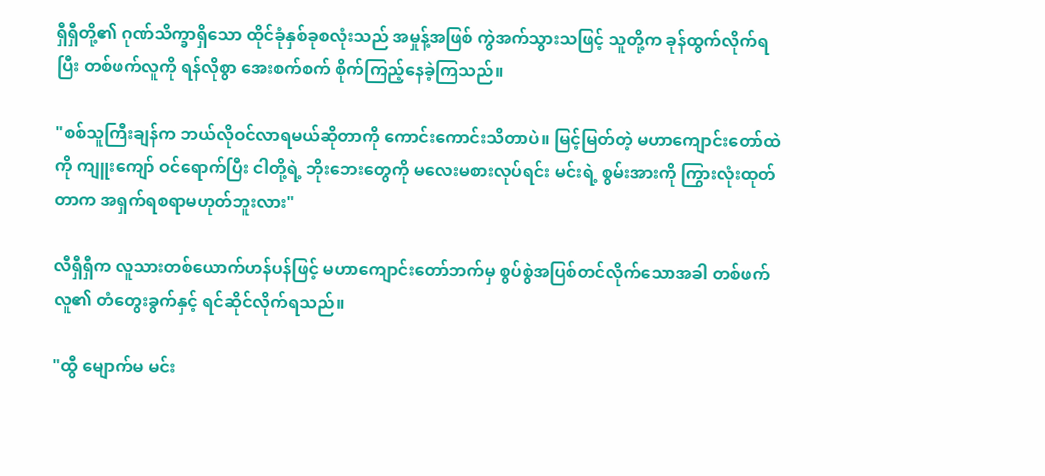ရှီရှီတို့၏ ဂုဏ်သိက္ခာရှိသော ထိုင်ခုံနှစ်ခုစလုံးသည် အမှုန့်အဖြစ် ကွဲအက်သွားသဖြင့် သူတို့က ခုန်ထွက်လိုက်ရပြီး တစ်ဖက်လူကို ရန်လိုစွာ အေးစက်စက် စိုက်ကြည့်နေခဲ့ကြသည်။

"စစ်သူကြီးချန်က ဘယ်လိုဝင်လာရမယ်ဆိုတာကို ကောင်းကောင်းသိတာပဲ။ မြင့်မြတ်တဲ့ မဟာကျောင်းတော်ထဲကို ကျူးကျော် ဝင်ရောက်ပြီး ငါတို့ရဲ့ ဘိုးဘေးတွေကို မလေးမစားလုပ်ရင်း မင်းရဲ့ စွမ်းအားကို ကြွားလုံးထုတ်တာက အရှက်ရစရာမဟုတ်ဘူးလား"

လီရှီရှီက လူသားတစ်ယောက်ဟန်ပန်ဖြင့် မဟာကျောင်းတော်ဘက်မှ စွပ်စွဲအပြစ်တင်လိုက်သောအခါ တစ်ဖက်လူ၏ တံတွေးခွက်နှင့် ရင်ဆိုင်လိုက်ရသည်။

"ထွီ မျောက်မ မင်း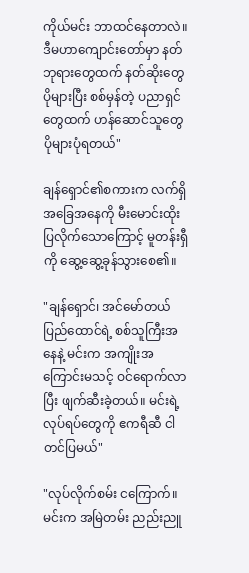ကိုယ်မင်း ဘာထင်နေတာလဲ။ ဒီမဟာကျောင်းတော်မှာ နတ်ဘုရားတွေထက် နတ်ဆိုးတွေ ပိုများပြီး စစ်မှန်တဲ့ ပညာရှင်တွေထက် ဟန်ဆောင်သူတွေ ပိုများပုံရတယ်"

ချန်ရှောင်၏စကားက လက်ရှိအခြေအနေကို မီးမောင်းထိုးပြလိုက်သောကြောင့် မူတန်းရှီကို ဆွေ့ဆွေ့ခုန်သွားစေ၏။

"ချန်ရှောင်၊ အင်မော်တယ်ပြည်ထောင်ရဲ့ စစ်သူကြီးအနေနဲ့ မင်းက အကျိုးအကြောင်းမသင့် ဝင်ရောက်လာပြီး ဖျက်ဆီးခဲ့တယ်။ မင်းရဲ့ လုပ်ရပ်တွေကို ဧကရီဆီ ငါ တင်ပြမယ်"

"လုပ်လိုက်စမ်း ငကြောက်။ မင်းက အမြဲတမ်း ညည်းညူ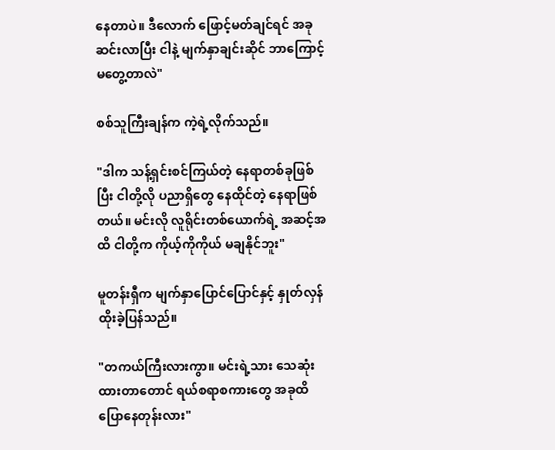နေတာပဲ။ ဒီလောက် ဖြောင့်မတ်ချင်ရင် အခု ဆင်းလာပြီး ငါနဲ့ မျက်နှာချင်းဆိုင် ဘာကြောင့် မတွေ့တာလဲ"

စစ်သူကြီးချန်က ကဲ့ရဲ့လိုက်သည်။

"ဒါက သန့်ရှင်းစင်ကြယ်တဲ့ နေရာတစ်ခုဖြစ်ပြီး ငါတို့လို ပညာရှိတွေ နေထိုင်တဲ့ နေရာဖြစ်တယ်။ မင်းလို လူရိုင်းတစ်ယောက်ရဲ့ အဆင့်အထိ ငါတို့က ကိုယ့်ကိုကိုယ် မချနိုင်ဘူး"

မူတန်းရှီက မျက်နှာပြောင်ပြောင်နှင့် နှုတ်လှန်ထိုးခဲ့ပြန်သည်။

"တကယ်ကြီးလားကွာ။ မင်းရဲ့သား သေဆုံးထားတာတောင် ရယ်စရာစကားတွေ အခုထိ ပြောနေတုန်းလား"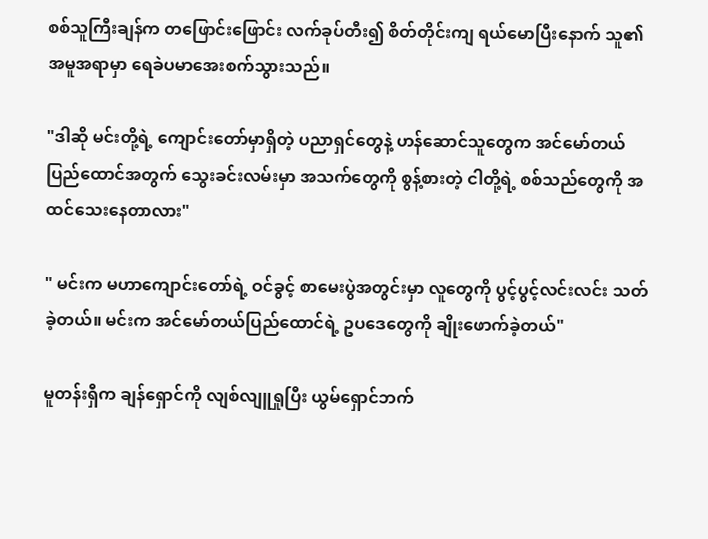စစ်သူကြီးချန်က တဖြောင်းဖြောင်း လက်ခုပ်တီး၍ စိတ်တိုင်းကျ ရယ်မောပြီးနောက် သူ၏ အမူအရာမှာ ရေခဲပမာအေးစက်သွားသည်။

"ဒါဆို မင်းတို့ရဲ့ ကျောင်းတော်မှာရှိတဲ့ ပညာရှင်တွေနဲ့ ဟန်ဆောင်သူတွေက အင်မော်တယ်ပြည်ထောင်အတွက် သွေးခင်းလမ်းမှာ အသက်တွေကို စွန့်စားတဲ့ ငါတို့ရဲ့ စစ်သည်တွေကို အထင်သေးနေတာလား"

" မင်းက မဟာကျောင်းတော်ရဲ့ ဝင်ခွင့် စာမေးပွဲအတွင်းမှာ လူတွေကို ပွင့်ပွင့်လင်းလင်း သတ်ခဲ့တယ်။ မင်းက အင်မော်တယ်ပြည်ထောင်ရဲ့ ဥပဒေတွေကို ချိုးဖောက်ခဲ့တယ်"

မူတန်းရှီက ချန်ရှောင်ကို လျစ်လျူရှုပြီး ယွမ်ရှောင်ဘက်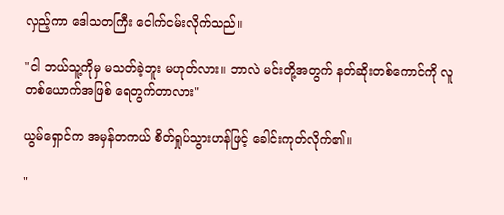လှည့်ကာ ဒေါသတကြီး ငေါက်ငမ်းလိုက်သည်။

"ငါ ဘယ်သူ့ကိုမှ မသတ်ခဲ့ဘူး မဟုတ်လား။ ဘာလဲ မင်းတို့အတွက် နတ်ဆိုးတစ်ကောင်ကို လူတစ်ယောက်အဖြစ် ရေတွက်တာလား"

ယွမ်ရှောင်က အမှန်တကယ် စိတ်ရှုပ်သွားဟန်ဖြင့် ခေါင်းကုတ်လိုက်၏။

"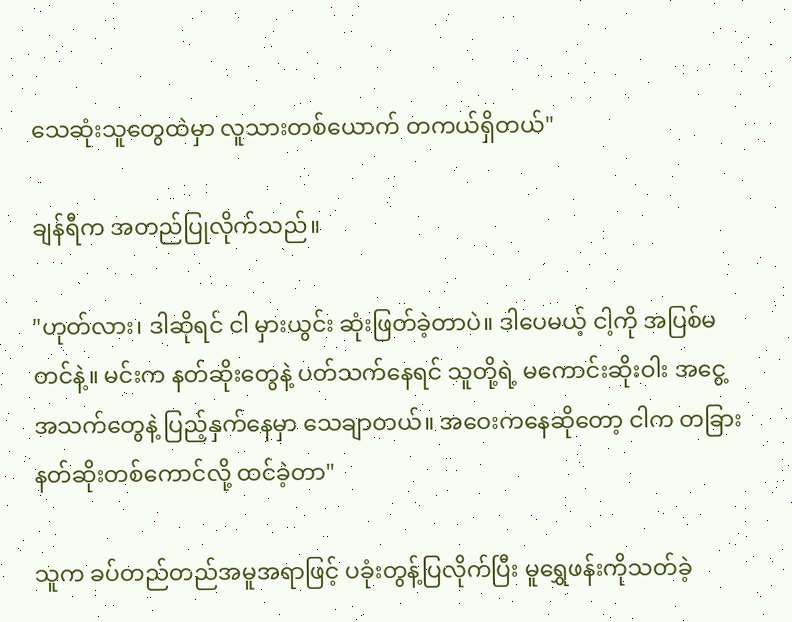သေဆုံးသူတွေထဲမှာ လူသားတစ်ယောက် တကယ်ရှိတယ်"

ချန်ရီက အတည်ပြုလိုက်သည်။

"ဟုတ်လား၊ ဒါဆိုရင် ငါ မှားယွင်း ဆုံးဖြတ်ခဲ့တာပဲ။ ဒါပေမယ့် ငါ့ကို အပြစ်မတင်နဲ့။ မင်းက နတ်ဆိုးတွေနဲ့ ပတ်သက်နေရင် သူတို့ရဲ့ မကောင်းဆိုးဝါး အငွေ့အသက်တွေနဲ့ ပြည့်နှက်နေမှာ သေချာတယ်။ အဝေးကနေဆိုတော့ ငါက တခြား နတ်ဆိုးတစ်ကောင်လို့ ထင်ခဲ့တာ"

သူက ခပ်တည်တည်အမူအရာဖြင့် ပခုံးတွန့်ပြလိုက်ပြီး မူရွှေဖန်းကိုသတ်ခဲ့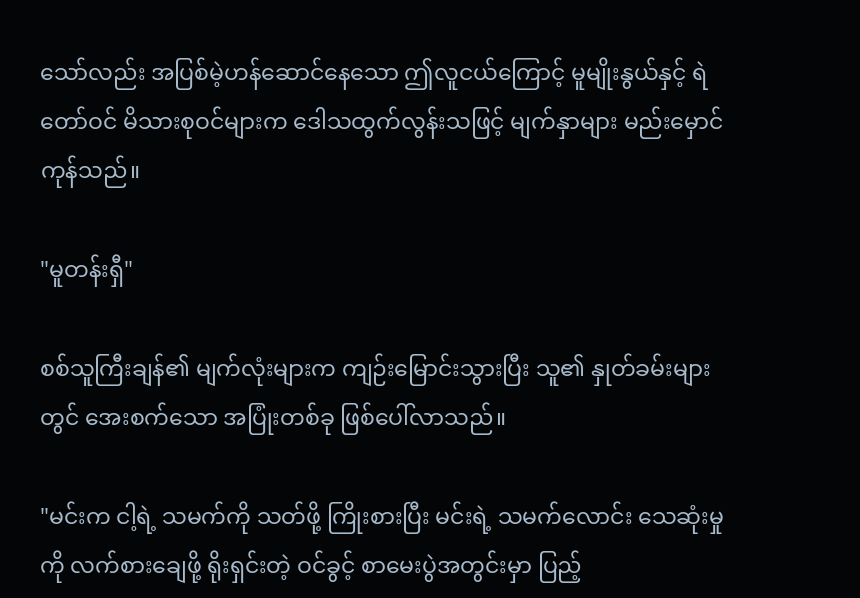သော်လည်း အပြစ်မဲ့ဟန်ဆောင်နေသော ဤလူငယ်ကြောင့် မူမျိုးနွယ်နှင့် ရဲတော်ဝင် မိသားစုဝင်များက ဒေါသထွက်လွန်းသဖြင့် မျက်နှာများ မည်းမှောင်ကုန်သည်။

"မူတန်းရှီ"

စစ်သူကြီးချန်၏ မျက်လုံးများက ကျဉ်းမြောင်းသွားပြီး သူ၏ နှုတ်ခမ်းများတွင် အေးစက်သော အပြုံးတစ်ခု ဖြစ်ပေါ်လာသည်။

"မင်းက ငါ့ရဲ့ သမက်ကို သတ်ဖို့ ကြိုးစားပြီး မင်းရဲ့ သမက်လောင်း သေဆုံးမှုကို လက်စားချေဖို့ ရိုးရှင်းတဲ့ ဝင်ခွင့် စာမေးပွဲအတွင်းမှာ ပြည့်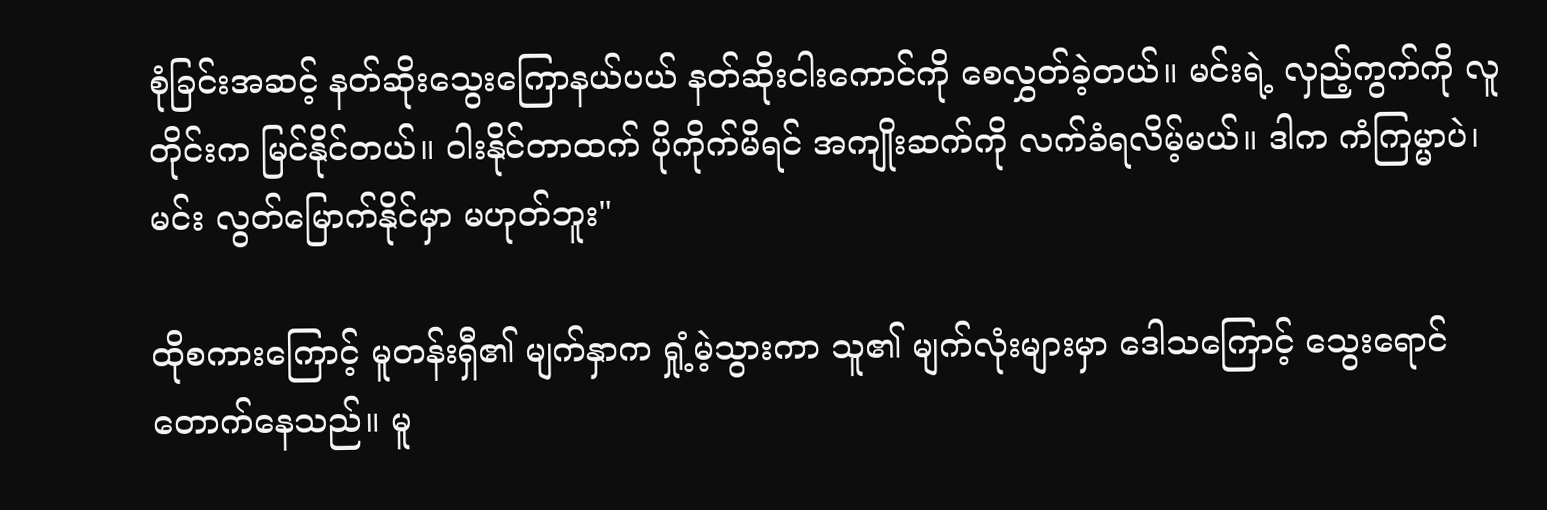စုံခြင်းအဆင့် နတ်ဆိုးသွေးကြောနယ်ပယ် နတ်ဆိုးငါးကောင်ကို စေလွှတ်ခဲ့တယ်။ မင်းရဲ့ လှည့်ကွက်ကို လူတိုင်းက မြင်နိုင်တယ်။ ဝါးနိုင်တာထက် ပိုကိုက်မိရင် အကျိုးဆက်ကို လက်ခံရလိမ့်မယ်။ ဒါက ကံကြမ္မာပဲ၊ မင်း လွတ်မြောက်နိုင်မှာ မဟုတ်ဘူး"

ထိုစကားကြောင့် မူတန်းရှီ၏ မျက်နှာက ရှုံ့မဲ့သွားကာ သူ၏ မျက်လုံးများမှာ ဒေါသကြောင့် သွေးရောင်တောက်နေသည်။ မူ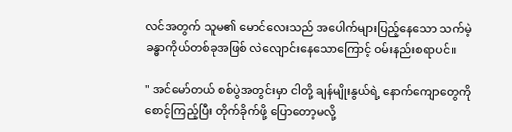လင်အတွက် သူမ၏ မောင်လေးသည် အပေါက်များပြည့်နေသော သက်မဲ့ ခန္ဓာကိုယ်တစ်ခုအဖြစ် လဲလျောင်းနေသောကြောင့် ဝမ်းနည်းစရာပင်။

" အင်မော်တယ် စစ်ပွဲအတွင်းမှာ ငါတို့ ချန်မျိုးနွယ်ရဲ့ နောက်ကျောတွေကို စောင့်ကြည့်ပြီး တိုက်ခိုက်ဖို့ ပြောတော့မလို့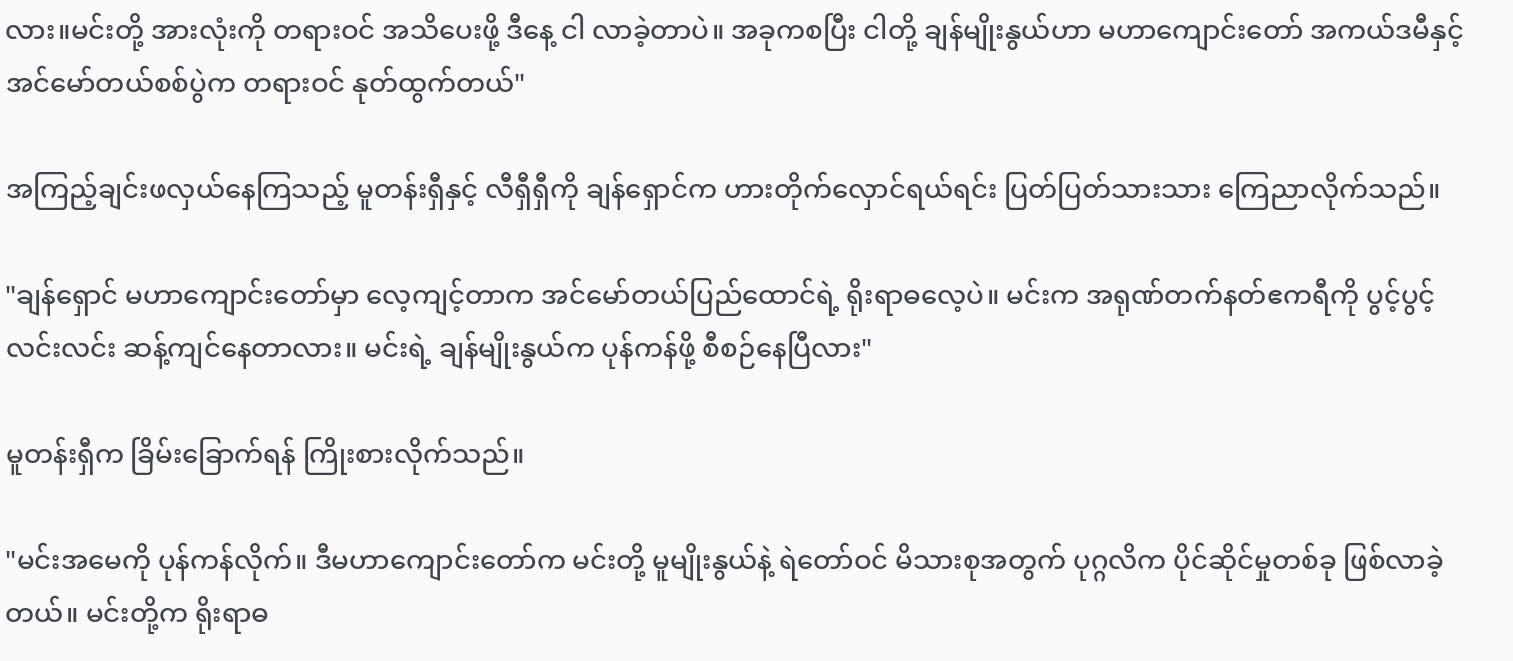လား။မင်းတို့ အားလုံးကို တရားဝင် အသိပေးဖို့ ဒီနေ့ ငါ လာခဲ့တာပဲ။ အခုကစပြီး ငါတို့ ချန်မျိုးနွယ်ဟာ မဟာကျောင်းတော် အကယ်ဒမီနှင့် အင်မော်တယ်စစ်ပွဲက တရားဝင် နုတ်ထွက်တယ်"

အကြည့်ချင်းဖလှယ်နေကြသည့် မူတန်းရှီနှင့် လီရှီရှီကို ချန်ရှောင်က ဟားတိုက်လှောင်ရယ်ရင်း ပြတ်ပြတ်သားသား ကြေညာလိုက်သည်။

"ချန်ရှောင် မဟာကျောင်းတော်မှာ လေ့ကျင့်တာက အင်မော်တယ်ပြည်ထောင်ရဲ့ ရိုးရာဓလေ့ပဲ။ မင်းက အရုဏ်တက်နတ်ဧကရီကို ပွင့်ပွင့်လင်းလင်း ဆန့်ကျင်နေတာလား။ မင်းရဲ့ ချန်မျိုးနွယ်က ပုန်ကန်ဖို့ စီစဉ်နေပြီလား"

မူတန်းရှီက ခြိမ်းခြောက်ရန် ကြိုးစားလိုက်သည်။

"မင်းအမေကို ပုန်ကန်လိုက်။ ဒီမဟာကျောင်းတော်က မင်းတို့ မူမျိုးနွယ်နဲ့ ရဲတော်ဝင် မိသားစုအတွက် ပုဂ္ဂလိက ပိုင်ဆိုင်မှုတစ်ခု ဖြစ်လာခဲ့တယ်။ မင်းတို့က ရိုးရာဓ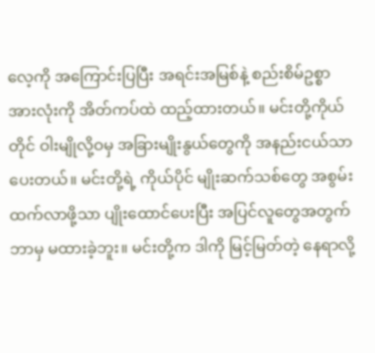လေ့ကို အကြောင်းပြပြီး အရင်းအမြစ်နဲ့ စည်းစိမ်ဥစ္စာအားလုံးကို အိတ်ကပ်ထဲ ထည့်ထားတယ်။ မင်းတို့ကိုယ်တိုင် ဝါးမျိုလို့ဝမှ အခြားမျိုးနွယ်တွေကို အနည်းငယ်သာ ပေးတယ်။ မင်းတို့ရဲ့ ကိုယ်ပိုင် မျိုးဆက်သစ်တွေ အစွမ်းထက်လာဖို့သာ ပျိုးထောင်ပေးပြီး အပြင်လူတွေအတွက် ဘာမှ မထားခဲ့ဘူး။ မင်းတို့က ဒါကို မြင့်မြတ်တဲ့ နေရာလို့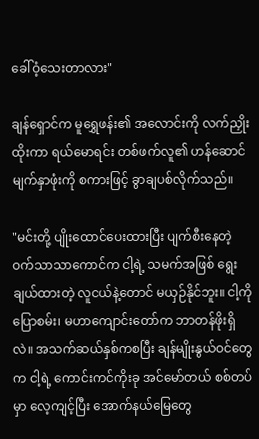ခေါ်ဝံ့သေးတာလား"

ချန်ရှောင်က မူရွှေဖန်း၏ အလောင်းကို လက်ညှိုးထိုးကာ ရယ်မောရင်း တစ်ဖက်လူ၏ ဟန်ဆောင်မျက်နှာဖုံးကို စကားဖြင့် ခွာချပစ်လိုက်သည်။

"မင်းတို့ ပျိုးထောင်ပေးထားပြီး ပျက်စီးနေတဲ့ ဝက်သာသာကောင်က ငါ့ရဲ့ သမက်အဖြစ် ရွေးချယ်ထားတဲ့ လူငယ်နဲ့တောင် မယှဉ်နိုင်ဘူး။ ငါ့ကို ပြောစမ်း၊ မဟာကျောင်းတော်က ဘာတန်ဖိုးရှိလဲ။ အသက်ဆယ်နှစ်ကစပြီး ချန်မျိုးနွယ်ဝင်တွေက ငါ့ရဲ့ ကောင်းကင်ကိုးခု အင်မော်တယ် စစ်တပ်မှာ လေ့ကျင့်ပြီး အောက်နယ်မြေတွေ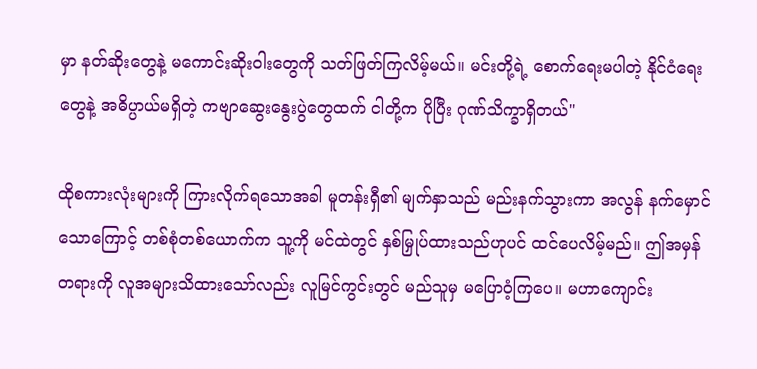မှာ နတ်ဆိုးတွေနဲ့ မကောင်းဆိုးဝါးတွေကို သတ်ဖြတ်ကြလိမ့်မယ်။ မင်းတို့ရဲ့ စောက်ရေးမပါတဲ့ နိုင်ငံရေးတွေနဲ့ အဓိပ္ပာယ်မရှိတဲ့ ကဗျာဆွေးနွေးပွဲတွေထက် ငါတို့က ပိုပြီး ဂုဏ်သိက္ခာရှိတယ်"

ထိုစကားလုံးများကို ကြားလိုက်ရသောအခါ မူတန်းရှီ၏ မျက်နှာသည် မည်းနက်သွားကာ အလွန် နက်မှောင်သောကြောင့် တစ်စုံတစ်ယောက်က သူ့ကို မင်ထဲတွင် နှစ်မြှုပ်ထားသည်ဟုပင် ထင်ပေလိမ့်မည်။ ဤအမှန်တရားကို လူအများသိထားသော်လည်း လူမြင်ကွင်းတွင် မည်သူမှ မပြောဝံ့ကြပေ။ မဟာကျောင်း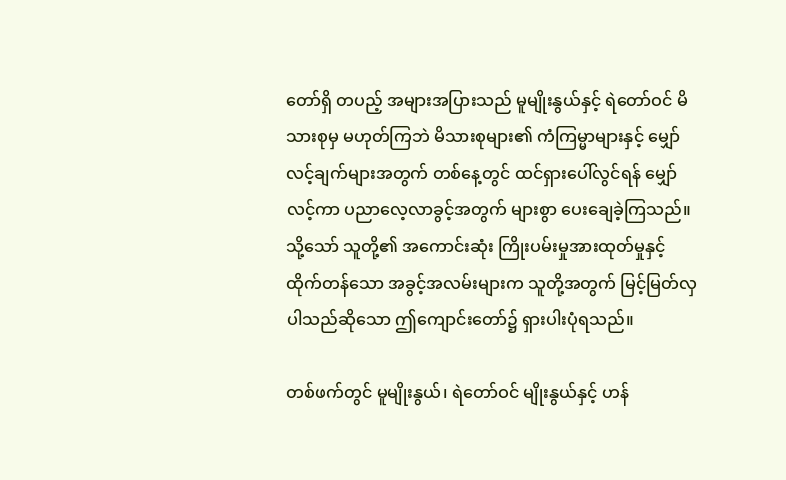တော်ရှိ တပည့် အများအပြားသည် မူမျိုးနွယ်နှင့် ရဲတော်ဝင် မိသားစုမှ မဟုတ်ကြဘဲ မိသားစုများ၏ ကံကြမ္မာများနှင့် မျှော်လင့်ချက်များအတွက် တစ်နေ့တွင် ထင်ရှားပေါ်လွင်ရန် မျှော်လင့်ကာ ပညာလေ့လာခွင့်အတွက် များစွာ ပေးချေခဲ့ကြသည်။ သို့သော် သူတို့၏ အကောင်းဆုံး ကြိုးပမ်းမှုအားထုတ်မှုနှင့် ထိုက်တန်သော အခွင့်အလမ်းများက သူတို့အတွက် မြင့်မြတ်လှပါသည်ဆိုသော ဤကျောင်းတော်၌ ရှားပါးပုံရသည်။

တစ်ဖက်တွင် မူမျိုးနွယ်၊ ရဲတော်ဝင် မျိုးနွယ်နှင့် ဟန်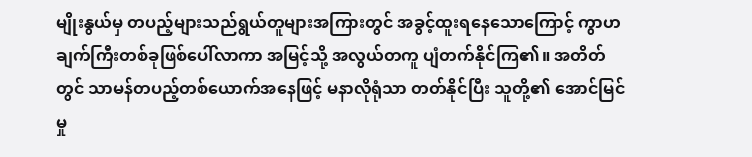မျိုးနွယ်မှ တပည့်များသည်ရွယ်တူများအကြားတွင် အခွင့်ထူးရနေသောကြောင့် ကွာဟချက်ကြီးတစ်ခုဖြစ်ပေါ်လာကာ အမြင့်သို့ အလွယ်တကူ ပျံတက်နိုင်ကြ၏။ အတိတ်တွင် သာမန်တပည့်တစ်ယောက်အနေဖြင့် မနာလိုရုံသာ တတ်နိုင်ပြီး သူတို့၏ အောင်မြင်မှု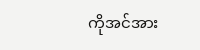ကိုအင်အား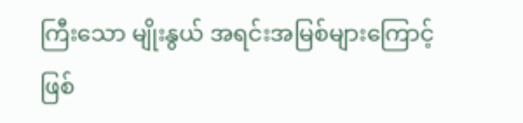ကြီးသော မျိုးနွယ် အရင်းအမြစ်များကြောင့် ဖြစ်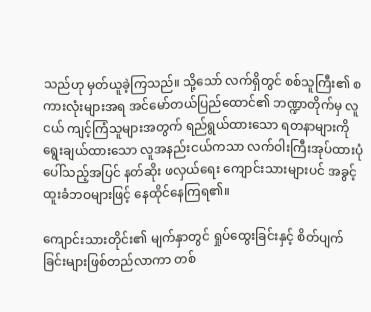သည်ဟု မှတ်ယူခဲ့ကြသည်။ သို့သော် လက်ရှိတွင် စစ်သူကြီး၏ စကားလုံးများအရ အင်မော်တယ်ပြည်ထောင်၏ ဘဏ္ဍာတိုက်မှ လူငယ် ကျင့်ကြံသူများအတွက် ရည်ရွယ်ထားသော ရတနာများကို ရွေးချယ်ထားသော လူအနည်းငယ်ကသာ လက်ဝါးကြီးအုပ်ထားပုံပေါ်သည့်အပြင် နတ်ဆိုး ဖလှယ်ရေး ကျောင်းသားများပင် အခွင့်ထူးခံဘဝများဖြင့် နေထိုင်နေကြရ၏။

ကျောင်းသားတိုင်း၏ မျက်နှာတွင် ရှုပ်ထွေးခြင်းနှင့် စိတ်ပျက်ခြင်းများဖြစ်တည်လာကာ တစ်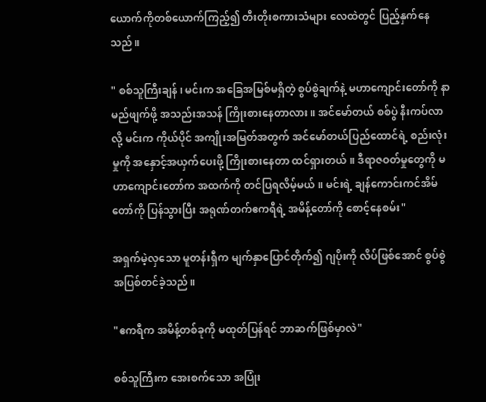ယောက်ကိုတစ်ယောက်ကြည့်၍ တီးတိုးစကားသံများ လေထဲတွင် ပြည့်နှက်နေသည်။

" စစ်သူကြီးချန်၊ မင်းက အခြေအမြစ်မရှိတဲ့ စွပ်စွဲချက်နဲ့ မဟာကျောင်းတော်ကို နာမည်ဖျက်ဖို့ အသည်းအသန် ကြိုးစားနေတာလား။ အင်မော်တယ် စစ်ပွဲ နီးကပ်လာလို့ မင်းက ကိုယ်ပိုင် အကျိုးအမြတ်အတွက် အင်မော်တယ်ပြည်ထောင်ရဲ့ စည်းလုံးမှုကို အနှောင့်အယှက်ပေးဖို့ ကြိုးစားနေတာ ထင်ရှားတယ်။ ဒီရာဇဝတ်မှုတွေကို မဟာကျောင်းတော်က အထက်ကို တင်ပြရလိမ့်မယ်။ မင်းရဲ့ ချန်ကောင်းကင်အိမ်တော်ကို ပြန်သွားပြီး အရုဏ်တက်ဧကရီရဲ့ အမိန့်တော်ကို စောင့်နေစမ်း"

အရှက်မဲ့လှသော မူတန်းရှီက မျက်နှာပြောင်တိုက်၍ ဂျပိုးကို လိပ်ဖြစ်အောင် စွပ်စွဲအပြစ်တင်ခဲ့သည်။

"ဧကရီက အမိန့်တစ်ခုကို မထုတ်ပြန်ရင် ဘာဆက်ဖြစ်မှာလဲ"

စစ်သူကြီးက အေးစက်သော အပြုံး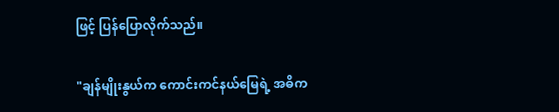ဖြင့် ပြန်ပြောလိုက်သည်။

"ချန်မျိုးနွယ်က ကောင်းကင်နယ်မြေရဲ့ အဓိက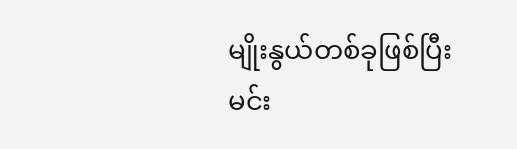မျိုးနွယ်တစ်ခုဖြစ်ပြီး မင်း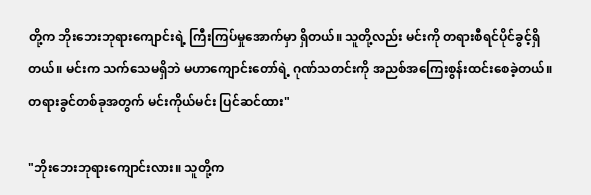တို့က ဘိုးဘေးဘုရားကျောင်းရဲ့ ကြီးကြပ်မှုအောက်မှာ ရှိတယ်။ သူတို့လည်း မင်းကို တရားစီရင်ပိုင်ခွင့်ရှိတယ်။ မင်းက သက်သေမရှိဘဲ မဟာကျောင်းတော်ရဲ့ ဂုဏ်သတင်းကို အညစ်အကြေးစွန်းထင်းစေခဲ့တယ်။ တရားခွင်တစ်ခုအတွက် မင်းကိုယ်မင်း ပြင်ဆင်ထား"

"ဘိုးဘေးဘုရားကျောင်းလား။ သူတို့က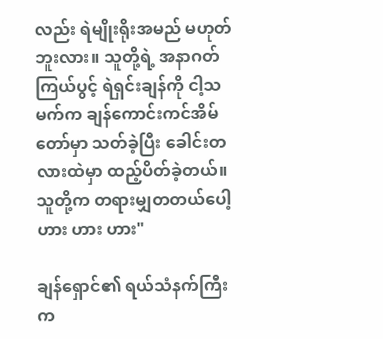လည်း ရဲမျိုးရိုးအမည် မဟုတ်ဘူးလား။ သူတို့ရဲ့ အနာဂတ် ကြယ်ပွင့် ရဲရှင်းချန်ကို ငါ့သမက်က ချန်ကောင်းကင်အိမ်တော်မှာ သတ်ခဲ့ပြီး ခေါင်းတလားထဲမှာ ထည့်ပိတ်ခဲ့တယ်။ သူတို့က တရားမျှတတယ်ပေါ့ ဟား ဟား ဟား"

ချန်ရှောင်၏ ရယ်သံနက်ကြီးက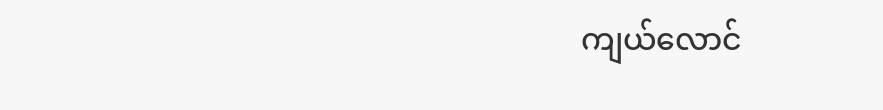ကျယ်လောင်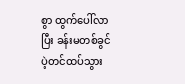စွာ ထွက်ပေါ်လာပြီး ခန်းမတစ်ခွင် ပဲ့တင်ထပ်သွား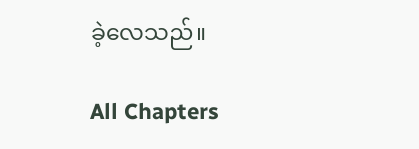ခဲ့လေသည်။

All Chapters